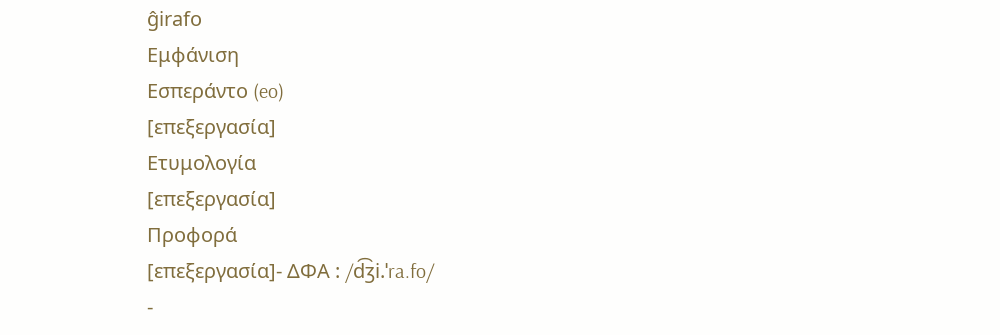ĝirafo
Εμφάνιση
Εσπεράντο (eo)
[επεξεργασία]
Ετυμολογία
[επεξεργασία]
Προφορά
[επεξεργασία]- ΔΦΑ : /d͡ʒi.ˈra.fo/
-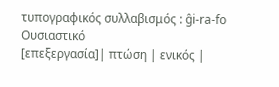τυπογραφικός συλλαβισμός : ĝi‐ra‐fo
Ουσιαστικό
[επεξεργασία]| πτώση | ενικός |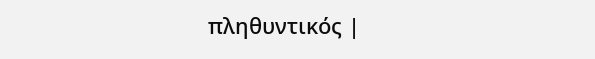πληθυντικός |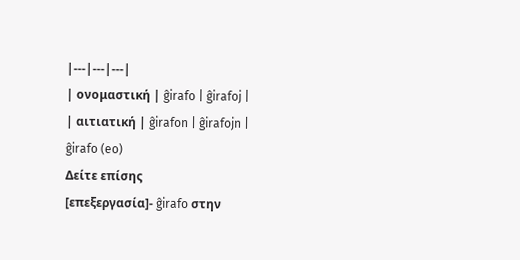|---|---|---|
| ονομαστική | ĝirafo | ĝirafoj |
| αιτιατική | ĝirafon | ĝirafojn |
ĝirafo (eo)
Δείτε επίσης
[επεξεργασία]- ĝirafo στην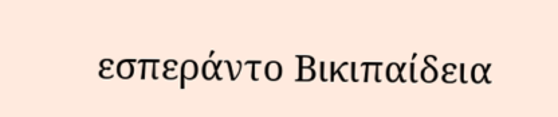εσπεράντο Βικιπαίδεια